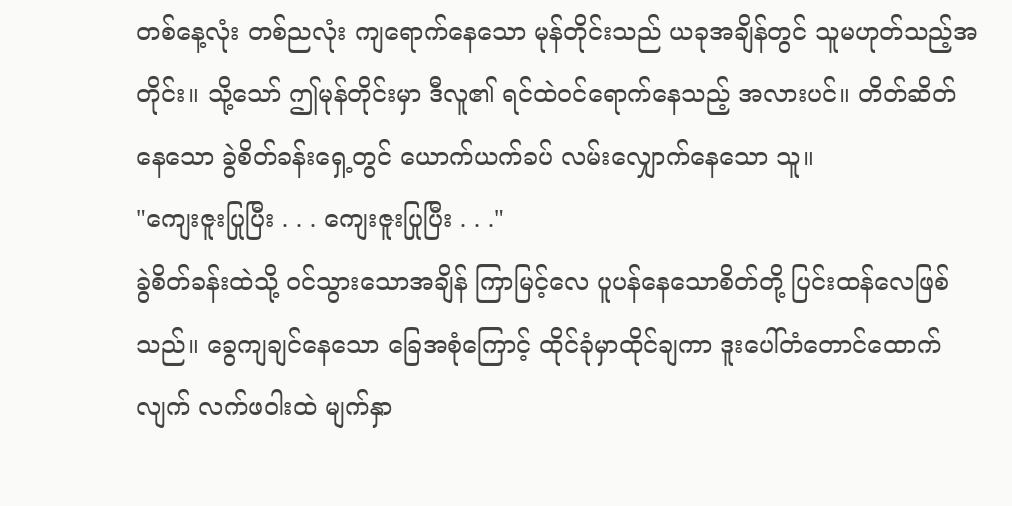တစ်နေ့လုံး တစ်ညလုံး ကျရောက်နေသော မုန်တိုင်းသည် ယခုအချိန်တွင် သူမဟုတ်သည့်အတိုင်း။ သို့သော် ဤမုန်တိုင်းမှာ ဒီလူ၏ ရင်ထဲဝင်ရောက်နေသည့် အလားပင်။ တိတ်ဆိတ်နေသော ခွဲစိတ်ခန်းရှေ့တွင် ယောက်ယက်ခပ် လမ်းလျှောက်နေသော သူ။
"ကျေးဇူးပြုပြီး . . . ကျေးဇူးပြုပြီး . . ."
ခွဲစိတ်ခန်းထဲသို့ ဝင်သွားသောအချိန် ကြာမြင့်လေ ပူပန်နေသောစိတ်တို့ ပြင်းထန်လေဖြစ်သည်။ ခွေကျချင်နေသော ခြေအစုံကြောင့် ထိုင်ခုံမှာထိုင်ချကာ ဒူးပေါ်တံတောင်ထောက်လျက် လက်ဖဝါးထဲ မျက်နှာ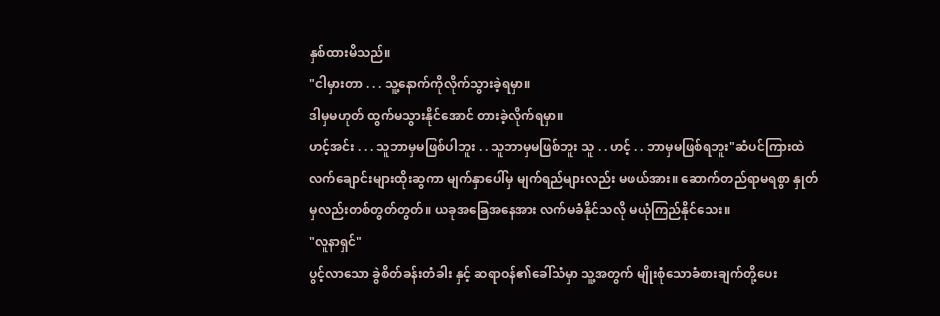နှစ်ထားမိသည်။
"ငါမှားတာ . . . သူ့နောက်ကိုလိုက်သွားခဲ့ရမှာ။
ဒါမှမဟုတ် ထွက်မသွားနိုင်အောင် တားခဲ့လိုက်ရမှာ။
ဟင့်အင်း . . . သူဘာမှမဖြစ်ပါဘူး . . သူဘာမှမဖြစ်ဘူး သူ . . ဟင့် . . ဘာမှမဖြစ်ရဘူး"ဆံပင်ကြားထဲ လက်ချောင်းများထိုးဆွကာ မျက်နှာပေါ်မှ မျက်ရည်များလည်း မဖယ်အား။ ဆောက်တည်ရာမရစွာ နှုတ်မှလည်းတစ်တွတ်တွတ်။ ယခုအခြေအနေအား လက်မခံနိုင်သလို မယုံကြည်နိုင်သေး။
"လူနာရှင်"
ပွင့်လာသော ခွဲစိတ်ခန်းတံခါး နှင့် ဆရာဝန်၏ခေါ်သံမှာ သူ့အတွက် မျိုးစုံသောခံစားချက်တို့ပေး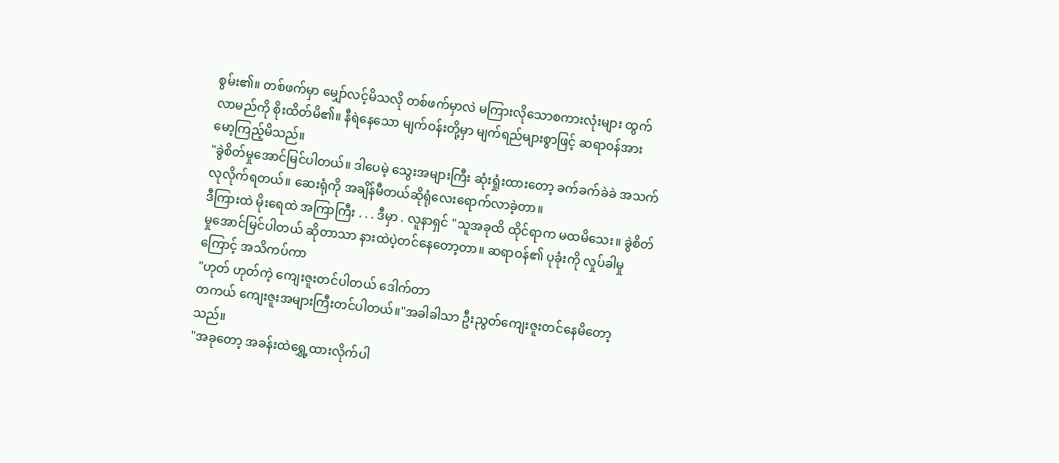စွမ်း၏။ တစ်ဖက်မှာ မျှော်လင့်မိသလို တစ်ဖက်မှာလဲ မကြားလိုသောစကားလုံးများ ထွက်လာမည်ကို စိုးထိတ်မိ၏။ နီရဲနေသော မျက်ဝန်းတို့မှာ မျက်ရည်များစွာဖြင့် ဆရာဝန်အား မော့ကြည့်မိသည်။
"ခွဲစိတ်မှုအောင်မြင်ပါတယ်။ ဒါပေမဲ့ သွေးအများကြီး ဆုံးရှုံးထားတော့ ခက်ခက်ခဲခဲ အသက်လုလိုက်ရတယ်။ ဆေးရုံကို အချိန်မီတယ်ဆိုရုံလေးရောက်လာခဲ့တာ။
ဒီကြားထဲ မိုးရေထဲ အကြာကြီး . . . ဒီမှာ . လူနာရှင် "သူအခုထိ ထိုင်ရာက မထမိသေး။ ခွဲစိတ်မှုအောင်မြင်ပါတယ် ဆိုတာသာ နားထဲပဲ့တင်နေတော့တာ။ ဆရာဝန်၏ ပုခုံးကို လှုပ်ခါမှုကြောင့် အသိကပ်ကာ
"ဟုတ် ဟုတ်ကဲ့ ကျေးဇူးတင်ပါတယ် ဒေါက်တာ
တကယ် ကျေးဇူးအများကြီးတင်ပါတယ်။"အခါခါသာ ဦးညွတ်ကျေးဇူးတင်နေမိတော့သည်။
"အခုတော့ အခန်းထဲရွှေ့ထားလိုက်ပါ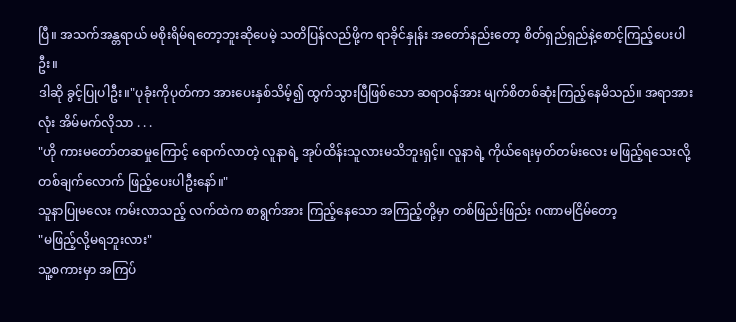ပြီ။ အသက်အန္တရာယ် မစိုးရိမ်ရတော့ဘူးဆိုပေမဲ့ သတိပြန်လည်ဖို့က ရာခိုင်နှုန်း အတော်နည်းတော့ စိတ်ရှည်ရှည်နဲ့စောင့်ကြည့်ပေးပါဦး။
ဒါဆို ခွင့်ပြုပါဦး။"ပုခုံးကိုပုတ်ကာ အားပေးနှစ်သိမ့်၍ ထွက်သွားပြီဖြစ်သော ဆရာဝန်အား မျက်စိတစ်ဆုံးကြည့်နေမိသည်။ အရာအားလုံး အိမ်မက်လိုသာ . . .
"ဟို ကားမတော်တဆမှုကြောင့် ရောက်လာတဲ့ လူနာရဲ့ အုပ်ထိန်းသူလားမသိဘူးရှင့်။ လူနာရဲ့ ကိုယ်ရေးမှတ်တမ်းလေး မဖြည့်ရသေးလို့ တစ်ချက်လောက် ဖြည့်ပေးပါဦးနော်။"
သူနာပြုမလေး ကမ်းလာသည့် လက်ထဲက စာရွက်အား ကြည့်နေသော အကြည့်တို့မှာ တစ်ဖြည်းဖြည်း ဂဏာမငြိမ်တော့
"မဖြည့်လို့မရဘူးလား"
သူ့စကားမှာ အကြပ်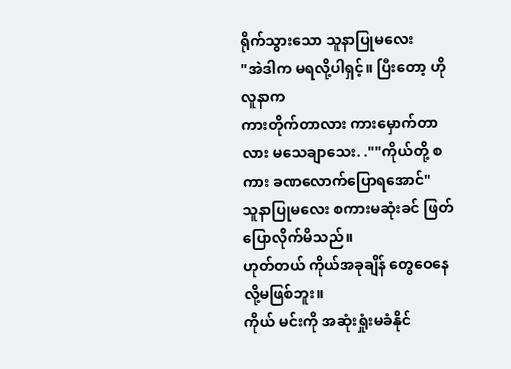ရိုက်သွားသော သူနာပြုမလေး
"အဲဒါက မရလို့ပါရှင့်။ ပြီးတော့ ဟို လူနာက
ကားတိုက်တာလား ကားမှောက်တာလား မသေချာသေး. .""ကိုယ်တို့ စကား ခဏလောက်ပြောရအောင်"
သူနာပြုမလေး စကားမဆုံးခင် ဖြတ်ပြောလိုက်မိသည်။
ဟုတ်တယ် ကိုယ်အခုချိန် တွေဝေနေလို့မဖြစ်ဘူး။
ကိုယ် မင်းကို အဆုံးရှုံးမခံနိုင်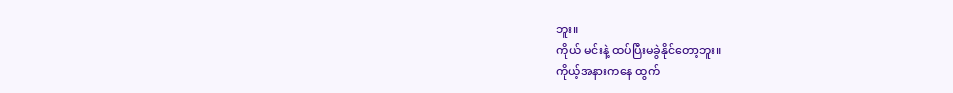ဘူး။
ကိုယ် မင်းနဲ့ ထပ်ပြီးမခွဲနိုင်တော့ဘူး။
ကိုယ့်အနားကနေ ထွက်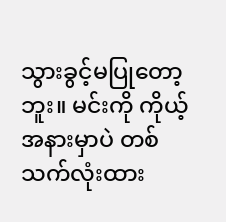သွားခွင့်မပြုတော့ဘူး။ မင်းကို ကိုယ့်အနားမှာပဲ တစ်သက်လုံးထား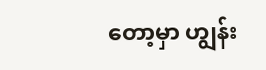တော့မှာ ဟျွန်း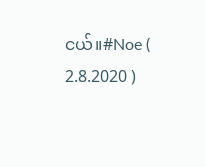ငယ်။#Noe ( 2.8.2020 )